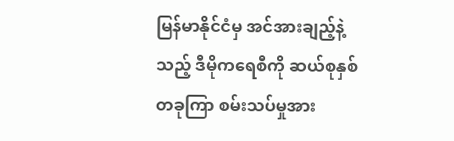မြန်မာနိုင်ငံမှ အင်အားချည့်နဲ့သည့် ဒီမိုကရေစီကို ဆယ်စုနှစ်တခုကြာ စမ်းသပ်မှုအား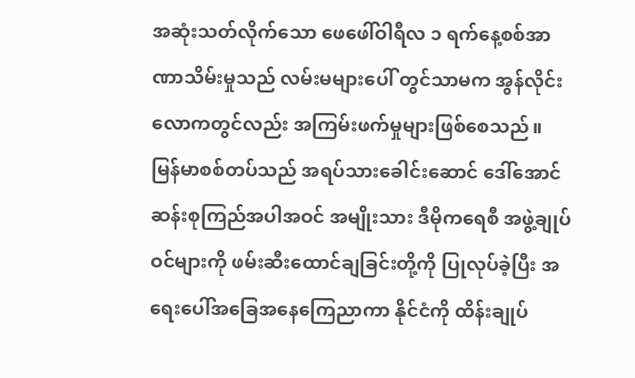အဆုံးသတ်လိုက်သော ဖေဖေါ်ဝါရီလ ၁ ရက်နေ့စစ်အာဏာသိမ်းမှုသည် လမ်းမများပေါ် တွင်သာမက အွန်လိုင်းလောကတွင်လည်း အကြမ်းဖက်မှုများဖြစ်စေသည်။
မြန်မာစစ်တပ်သည် အရပ်သားခေါင်းဆောင် ဒေါ်အောင်ဆန်းစုကြည်အပါအဝင် အမျိုးသား ဒီမိုကရေစီ အဖွဲ့ချုပ်ဝင်များကို ဖမ်းဆီးထောင်ချခြင်းတို့ကို ပြုလုပ်ခဲ့ပြီး အရေးပေါ်အခြေအနေကြေညာကာ နိုင်ငံကို ထိန်းချုပ်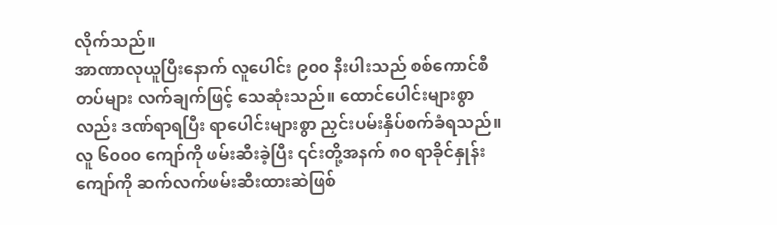လိုက်သည်။
အာဏာလုယူပြီးနောက် လူပေါင်း ၉၀၀ နီးပါးသည် စစ်ကောင်စီတပ်များ လက်ချက်ဖြင့် သေဆုံးသည်။ ထောင်ပေါင်းများစွာလည်း ဒဏ်ရာရပြီး ရာပေါင်းများစွာ ညှင်းပမ်းနှိပ်စက်ခံရသည်။ လူ ၆၀၀၀ ကျော်ကို ဖမ်းဆီးခဲ့ပြီး ၎င်းတို့အနက် ၈၀ ရာခိုင်နှုန်းကျော်ကို ဆက်လက်ဖမ်းဆီးထားဆဲဖြစ်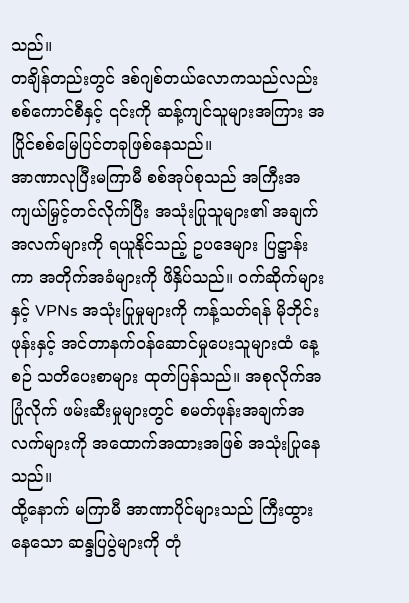သည်။
တချိန်တည်းတွင် ဒစ်ဂျစ်တယ်လောကသည်လည်း စစ်ကောင်စီနှင့် ၎င်းကို ဆန့်ကျင်သူများအကြား အပြိုင်စစ်မြေပြင်တခုဖြစ်နေသည်။
အာဏာလုပြီးမကြာမီ စစ်အုပ်စုသည် အကြီးအကျယ်မြှင့်တင်လိုက်ပြီး အသုံးပြုသူများ၏ အချက်အလက်များကို ရယူနိုင်သည့် ဥပဒေများ ပြဋ္ဌာန်းကာ အတိုက်အခံများကို ဖိနှိပ်သည်။ ဝက်ဆိုက်များနှင့် VPNs အသုံးပြုမှုများကို ကန့်သတ်ရန် မိုဘိုင်းဖုန်းနှင့် အင်တာနက်ဝန်ဆောင်မှုပေးသူများထံ နေ့စဉ် သတိပေးစာများ ထုတ်ပြန်သည်။ အစုလိုက်အပြုံလိုက် ဖမ်းဆီးမှုများတွင် စမတ်ဖုန်းအချက်အလက်များကို အထောက်အထားအဖြစ် အသုံးပြုနေသည်။
ထို့နောက် မကြာမီ အာဏာပိုင်များသည် ကြီးထွားနေသော ဆန္ဒပြပွဲများကို တုံ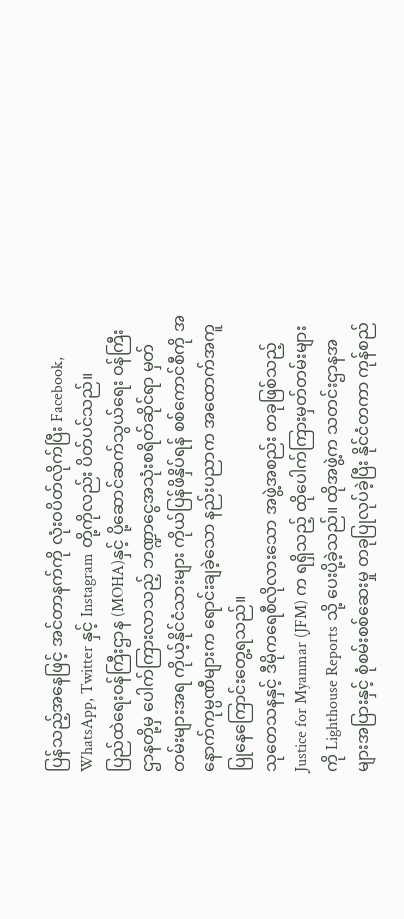ပြန်သည့်အနေဖြင့် အင်တာနက်ကို လုံးဝပိတ်လိုက်ပြီး Facebook, WhatsApp, Twitter နှင့် Instagram တို့ကိုလည်း ပိတ်ပင်သည်။
ပြည်ထဲရေးဝန်ကြီးဌာန (MOHA)နှင့် ပို့ဆောင်ဆက်သွယ်ရေး ဝန်ကြီးဌာနတို့မှ ပေါက်ကြားလာသည့် ဘဏ္ဍာငွေအသုံးစရိတ်ဆိုင်ရာ မှတ်တမ်းများအရ ကိုယ့်နိုင်ငံသားများ ကိုယ်ပြန်ဖိနှိပ်ရန် စစ်ကောင်စီကို အနောက်ကုမ္ပဏီများက ရောင်းချခဲ့သော နည်းပညာက အထောက်အကူပြုနေကြောင်းတွေ့ရသည်။
သုတေသနနှင့် ဒီမိုကရေစီလိုလားသော အဖွဲ့အစည်း တခုဖြစ်သည့် Justice for Myanmar (JFM) က ရရှိသည့် ထိုပေါက်ကြားမှတ်တမ်းများကို Lighthouse Reports သို့ ပေးပို့ခဲ့သည်။ ထိုအဖွဲ့က သတင်းဌာနအများအပြားနှင့် စုံစမ်းစစ်ဆေးမှု တခုပြုလုပ်ခဲ့ပြီး နိုင်ငံတကာ ကုန်စည်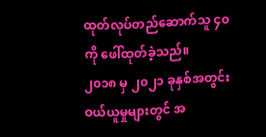ထုတ်လုပ်တည်ဆောက်သူ ၄၀ ကို ဖေါ်ထုတ်ခဲ့သည်။
၂၀၁၈ မှ ၂၀၂၁ ခုနှစ်အတွင်း ဝယ်ယူမှုများတွင် အ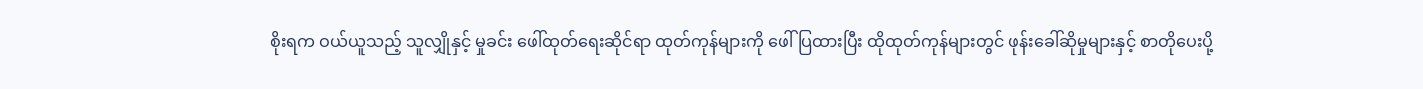စိုးရက ဝယ်ယူသည့် သူလျှိုနှင့် မှုခင်း ဖေါ်ထုတ်ရေးဆိုင်ရာ ထုတ်ကုန်များကို ဖေါ်ပြထားပြီး ထိုထုတ်ကုန်များတွင် ဖုန်းခေါ်ဆိုမှုများနှင့် စာတိုပေးပို့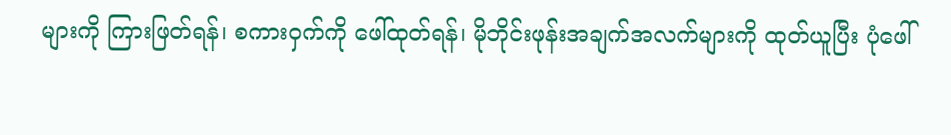များကို ကြားဖြတ်ရန်၊ စကားဝှက်ကို ဖေါ်ထုတ်ရန်၊ မိုဘိုင်းဖုန်းအချက်အလက်များကို ထုတ်ယူပြီး ပုံဖေါ်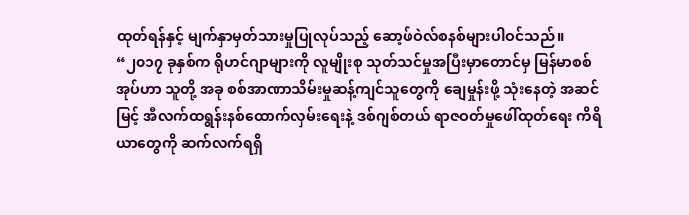ထုတ်ရန်နှင့် မျက်နှာမှတ်သားမှုပြုလုပ်သည့် ဆော့ဖ်ဝဲလ်စနစ်များပါဝင်သည်။
“၂၀၁၇ ခုနှစ်က ရိုဟင်ဂျာများကို လူမျိုးစု သုတ်သင်မှုအပြီးမှာတောင်မှ မြန်မာစစ်အုပ်ဟာ သူတို့ အခု စစ်အာဏာသိမ်းမှုဆန့်ကျင်သူတွေကို ချေမှုန်းဖို့ သုံးနေတဲ့ အဆင်မြင့် အီလက်ထရွန်းနစ်ထောက်လှမ်းရေးနဲ့ ဒစ်ဂျစ်တယ် ရာဇဝတ်မှုဖေါ်ထုတ်ရေး ကိရိယာတွေကို ဆက်လက်ရရှိ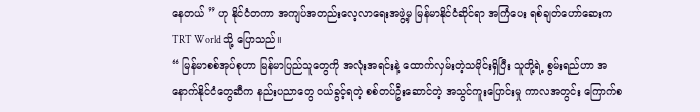နေတယ် ” ဟု နိုင်ငံတကာ အကျပ်အတည်းလေ့လာရေးအဖွဲ့မှ မြန်မာနိုင်ငံဆိုင်ရာ အကြံပေး ရစ်ချတ်ဟော်ဆေးက TRT World သို့ ပြောသည်။
“ မြန်မာစစ်အုပ်စုဟာ မြန်မာပြည်သူတွေကို အလုံးအရင်းနဲ့ ထောက်လှမ်းတဲ့သမိုင်းရှိပြီး သူတို့ရဲ့ စွမ်းရည်ဟာ အနောက်နိုင်ငံတွေဆီက နည်းပညာတွေ ဝယ်ခွင့်ရတဲ့ စစ်တပ်ဦးဆောင်တဲ့ အသွင်ကူးပြောင်းမှု ကာလအတွင်း ကြောက်စ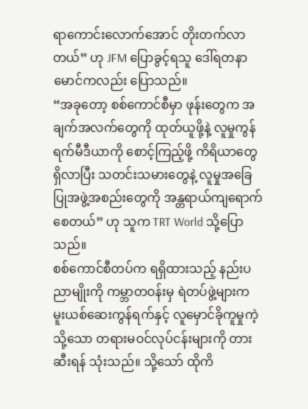ရာကောင်းလောက်အောင် တိုးတက်လာတယ်” ဟု JFM ပြောခွင့်ရသူ ဒေါ်ရတနာမောင်ကလည်း ပြောသည်။
“အခုတော့ စစ်ကောင်စီမှာ ဖုန်းတွေက အချက်အလက်တွေကို ထုတ်ယူဖို့နဲ့ လူမှုကွန်ရက်မီဒီယာကို စောင့်ကြည့်ဖို့ ကိရိယာတွေရှိလာပြီး သတင်းသမားတွေနဲ့ လူမှုအခြေပြုအဖွဲ့အစည်းတွေကို အန္တရာယ်ကျရောက်စေတယ်” ဟု သူက TRT World သို့ပြောသည်။
စစ်ကောင်စီတပ်က ရရှိထားသည့် နည်းပညာမျိုးကို ကမ္ဘာတဝန်းမှ ရဲတပ်ဖွဲ့များက မူးယစ်ဆေးကွန်ရက်နှင့် လူမှောင်ခိုကူမှုကဲ့သို့သော တရားမဝင်လုပ်ငန်းများကို တားဆီးရန် သုံးသည်။ သို့သော် ထိုကိ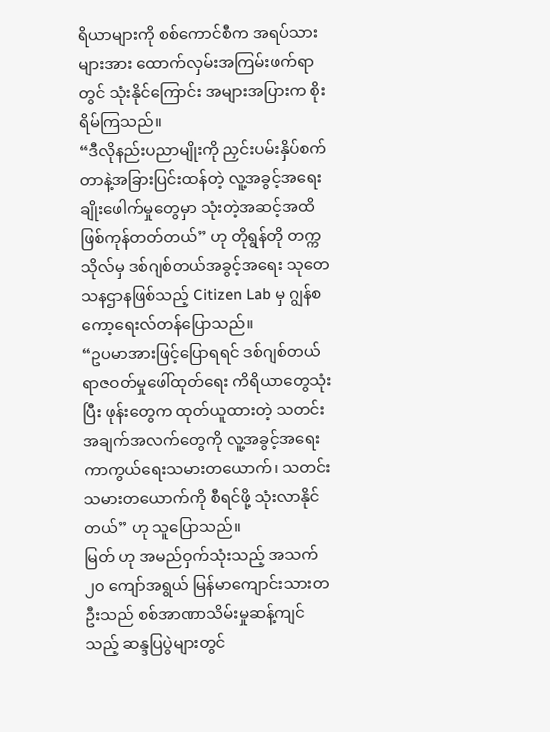ရိယာများကို စစ်ကောင်စီက အရပ်သားများအား ထောက်လှမ်းအကြမ်းဖက်ရာတွင် သုံးနိုင်ကြောင်း အများအပြားက စိုးရိမ်ကြသည်။
“ဒီလိုနည်းပညာမျိုးကို ညှင်းပမ်းနှိပ်စက်တာနဲ့အခြားပြင်းထန်တဲ့ လူ့အခွင့်အရေး ချိုးဖေါက်မှုတွေမှာ သုံးတဲ့အဆင့်အထိ ဖြစ်ကုန်တတ်တယ်” ဟု တိုရွန်တို တက္ကသိုလ်မှ ဒစ်ဂျစ်တယ်အခွင့်အရေး သုတေသနဌာနဖြစ်သည့် Citizen Lab မှ ဂျွန်စကော့ရေးလ်တန်ပြောသည်။
“ဥပမာအားဖြင့်ပြောရရင် ဒစ်ဂျစ်တယ် ရာဇဝတ်မှုဖေါ်ထုတ်ရေး ကိရိယာတွေသုံးပြီး ဖုန်းတွေက ထုတ်ယူထားတဲ့ သတင်းအချက်အလက်တွေကို လူ့အခွင့်အရေး ကာကွယ်ရေးသမားတယောက်၊ သတင်းသမားတယောက်ကို စီရင်ဖို့ သုံးလာနိုင်တယ်” ဟု သူပြောသည်။
မြတ် ဟု အမည်ဝှက်သုံးသည့် အသက် ၂၀ ကျော်အရွယ် မြန်မာကျောင်းသားတဦးသည် စစ်အာဏာသိမ်းမှုဆန့်ကျင်သည့် ဆန္ဒပြပွဲများတွင်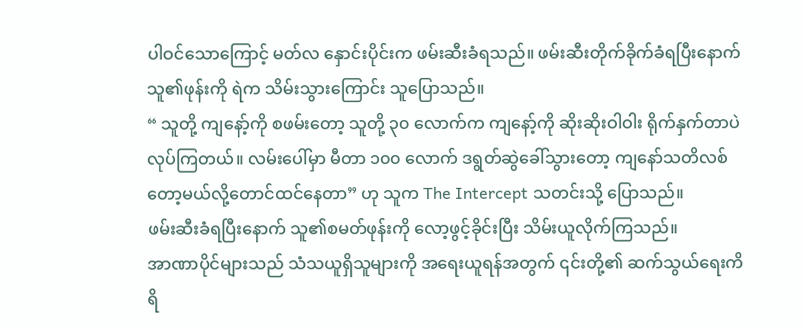ပါဝင်သောကြောင့် မတ်လ နှောင်းပိုင်းက ဖမ်းဆီးခံရသည်။ ဖမ်းဆီးတိုက်ခိုက်ခံရပြီးနောက် သူ၏ဖုန်းကို ရဲက သိမ်းသွားကြောင်း သူပြောသည်။
“ သူတို့ ကျနော့်ကို စဖမ်းတော့ သူတို့ ၃၀ လောက်က ကျနော့်ကို ဆိုးဆိုးဝါဝါး ရိုက်နှက်တာပဲ လုပ်ကြတယ်။ လမ်းပေါ်မှာ မီတာ ၁၀၀ လောက် ဒရွတ်ဆွဲခေါ်သွားတော့ ကျနော်သတိလစ်တော့မယ်လို့တောင်ထင်နေတာ” ဟု သူက The Intercept သတင်းသို့ ပြောသည်။
ဖမ်းဆီးခံရပြီးနောက် သူ၏စမတ်ဖုန်းကို လော့ဖွင့်ခိုင်းပြီး သိမ်းယူလိုက်ကြသည်။
အာဏာပိုင်များသည် သံသယူရှိသူများကို အရေးယူရန်အတွက် ၎င်းတို့၏ ဆက်သွယ်ရေးကိရိ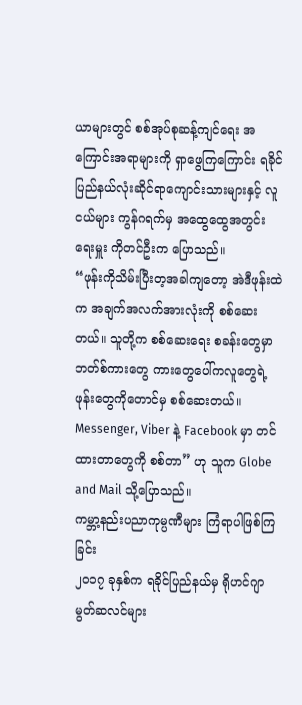ယာများတွင် စစ်အုပ်စုဆန့်ကျင်ရေး အကြောင်းအရာများကို ရှာဖွေကြကြောင်း ရခိုင်ပြည်နယ်လုံးဆိုင်ရာကျောင်းသားများနှင့် လူငယ်များ ကွန်ဂရက်မှ အထွေထွေအတွင်းရေးမှူး ကိုတင်ဦးက ပြောသည်။
“ဖုန်းကိုသိမ်းပြီးတ့အခါကျတော့ အဲဒီဖုန်းထဲက အချက်အလက်အားလုံးကို စစ်ဆေးတယ်။ သူတို့က စစ်ဆေးရေး စခန်းတွေမှာ ဘတ်စ်ကားတွေ ကားတွေပေါ်ကလူတွေရဲ့ ဖုန်းတွေကိုတောင်မှ စစ်ဆေးတယ်။ Messenger, Viber နဲ့ Facebook မှာ တင်ထားတာတွေကို စစ်တာ” ဟု သူက Globe and Mail သို့ပြောသည်။
ကမ္ဘာ့နည်းပညာကုမ္ပဏီများ ကြံရာပါဖြစ်ကြခြင်း
၂၀၁၇ ခုနှစ်က ရခိုင်ပြည်နယ်မှ ရိုဟင်ဂျာ မွတ်ဆလင်များ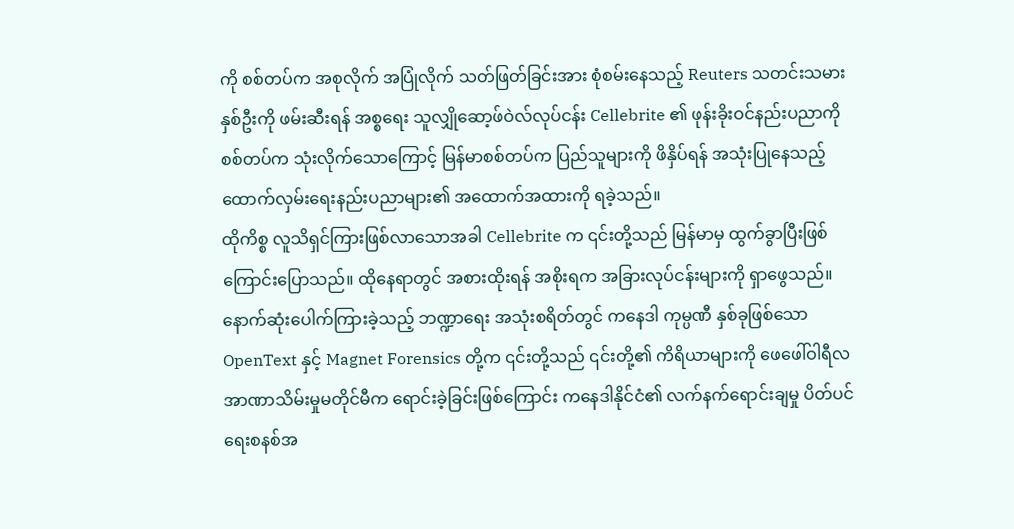ကို စစ်တပ်က အစုလိုက် အပြုံလိုက် သတ်ဖြတ်ခြင်းအား စုံစမ်းနေသည့် Reuters သတင်းသမားနှစ်ဦးကို ဖမ်းဆီးရန် အစ္စရေး သူလျှိုဆော့ဖ်ဝဲလ်လုပ်ငန်း Cellebrite ၏ ဖုန်းခိုးဝင်နည်းပညာကို စစ်တပ်က သုံးလိုက်သောကြောင့် မြန်မာစစ်တပ်က ပြည်သူများကို ဖိနှိပ်ရန် အသုံးပြုနေသည့် ထောက်လှမ်းရေးနည်းပညာများ၏ အထောက်အထားကို ရခဲ့သည်။
ထိုကိစ္စ လူသိရှင်ကြားဖြစ်လာသောအခါ Cellebrite က ၎င်းတို့သည် မြန်မာမှ ထွက်ခွာပြီးဖြစ်ကြောင်းပြောသည်။ ထိုနေရာတွင် အစားထိုးရန် အစိုးရက အခြားလုပ်ငန်းများကို ရှာဖွေသည်။
နောက်ဆုံးပေါက်ကြားခဲ့သည့် ဘဏ္ဍာရေး အသုံးစရိတ်တွင် ကနေဒါ ကုမ္ပဏီ နှစ်ခုဖြစ်သော OpenText နှင့် Magnet Forensics တို့က ၎င်းတို့သည် ၎င်းတို့၏ ကိရိယာများကို ဖေဖေါ်ဝါရီလ အာဏာသိမ်းမှုမတိုင်မီက ရောင်းခဲ့ခြင်းဖြစ်ကြောင်း ကနေဒါနိုင်ငံ၏ လက်နက်ရောင်းချမှု ပိတ်ပင်ရေးစနစ်အ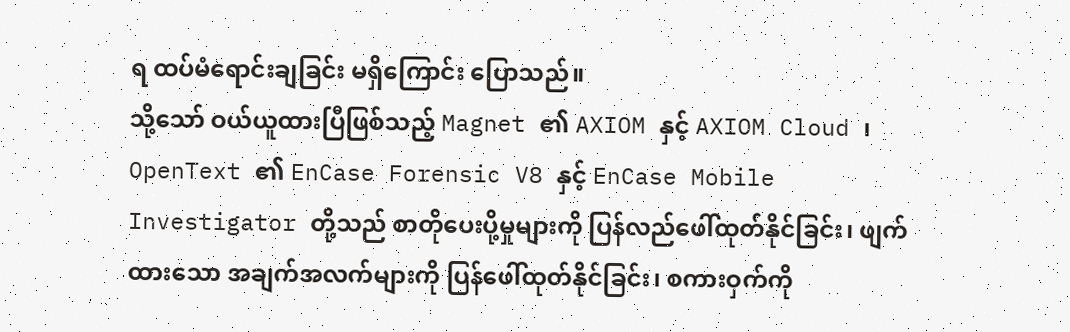ရ ထပ်မံရောင်းချခြင်း မရှိကြောင်း ပြောသည်။
သို့သော် ဝယ်ယူထားပြီဖြစ်သည့် Magnet ၏ AXIOM နှင့် AXIOM Cloud ၊ OpenText ၏ EnCase Forensic V8 နှင့် EnCase Mobile Investigator တို့သည် စာတိုပေးပို့မှုများကို ပြန်လည်ဖေါ်ထုတ်နိုင်ခြင်း၊ ဖျက်ထားသော အချက်အလက်များကို ပြန်ဖေါ်ထုတ်နိုင်ခြင်း၊ စကားဝှက်ကို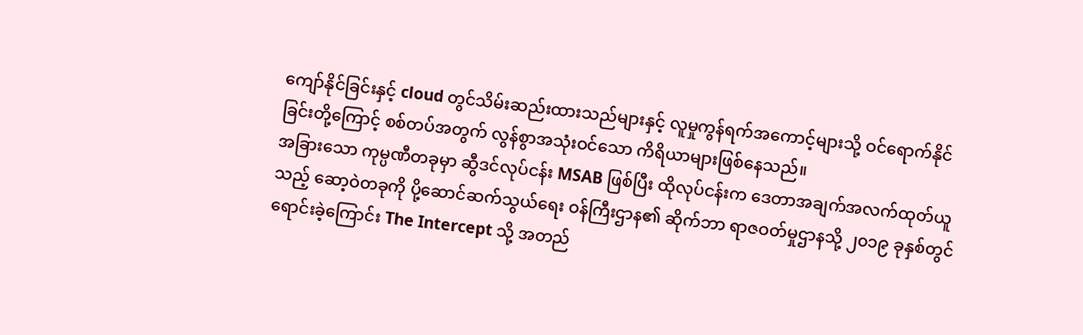ကျော်နိုင်ခြင်းနှင့် cloud တွင်သိမ်းဆည်းထားသည်များနှင့် လူမှုကွန်ရက်အကောင့်များသို့ ဝင်ရောက်နိုင်ခြင်းတို့ကြောင့် စစ်တပ်အတွက် လွန်စွာအသုံးဝင်သော ကိရိယာများဖြစ်နေသည်။
အခြားသော ကုမ္ပဏီတခုမှာ ဆွီဒင်လုပ်ငန်း MSAB ဖြစ်ပြီး ထိုလုပ်ငန်းက ဒေတာအချက်အလက်ထုတ်ယူသည့် ဆော့ဝဲတခုကို ပို့ဆောင်ဆက်သွယ်ရေး ဝန်ကြီးဌာန၏ ဆိုက်ဘာ ရာဇဝတ်မှုဌာနသို့ ၂၀၁၉ ခုနှစ်တွင် ရောင်းခဲ့ကြောင်း The Intercept သို့ အတည်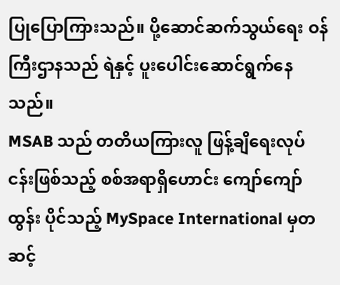ပြုပြောကြားသည်။ ပို့ဆောင်ဆက်သွယ်ရေး ဝန်ကြီးဌာနသည် ရဲနှင့် ပူးပေါင်းဆောင်ရွက်နေသည်။
MSAB သည် တတိယကြားလူ ဖြန့်ချိရေးလုပ်ငန်းဖြစ်သည့် စစ်အရာရှိဟောင်း ကျော်ကျော်ထွန်း ပိုင်သည့် MySpace International မှတဆင့်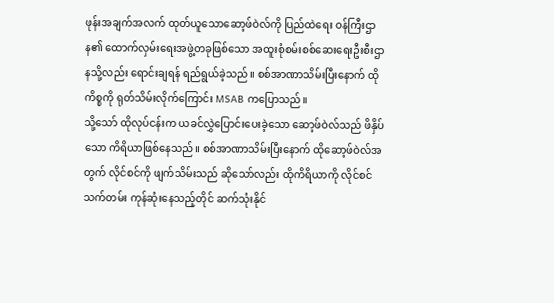ဖုန်းအချက်အလက် ထုတ်ယူသောဆော့ဖ်ဝဲလ်ကို ပြည်ထဲရေး ဝန်ကြီးဌာန၏ ထောက်လှမ်းရေးအဖွဲ့တခုဖြစ်သော အထူးစုံစမ်းစစ်ဆေးရေးဦးစီးဌာနသို့လည်း ရောင်းချရန် ရည်ရွယ်ခဲ့သည်။ စစ်အာဏာသိမ်းပြီးနောက် ထိုကိစ္စကို ရုတ်သိမ်းလိုက်ကြောင်း MSAB ကပြောသည်။
သို့သော် ထိုလုပ်ငန်းက ယခင်လွှဲပြောင်းပေးခဲ့သော ဆော့ဖ်ဝဲလ်သည် ဖိနှိပ်သော ကိရိယာဖြစ်နေသည်။ စစ်အာဏာသိမ်းပြီးနောက် ထိုဆော့ဖ်ဝဲလ်အတွက် လိုင်စင်ကို ဖျက်သိမ်းသည် ဆိုသော်လည်း ထိုကိရိယာကို လိုင်စင်သက်တမ်း ကုန်ဆုံးနေသည့်တိုင် ဆက်သုံးနိုင်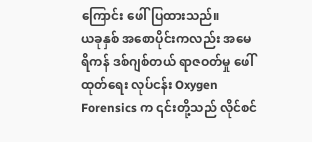ကြောင်း ဖေါ်ပြထားသည်။
ယခုနှစ် အစောပိုင်းကလည်း အမေရိကန် ဒစ်ဂျစ်တယ် ရာဇဝတ်မှု ဖေါ်ထုတ်ရေး လုပ်ငန်း Oxygen Forensics က ၎င်းတို့သည် လိုင်စင်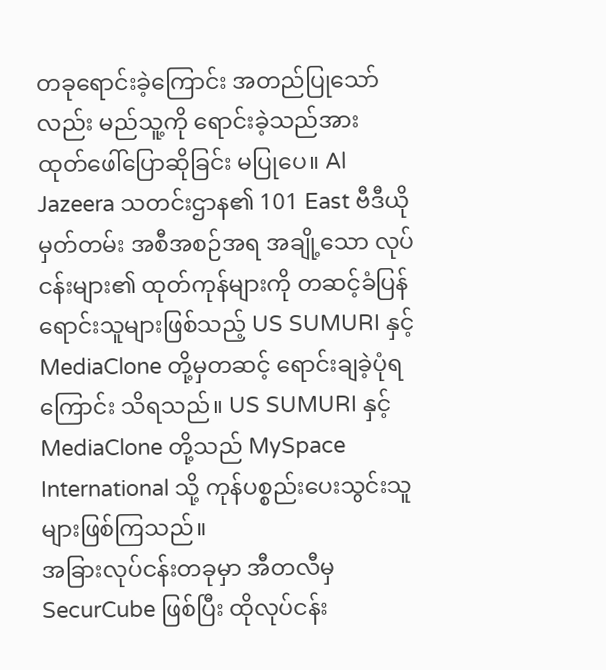တခုရောင်းခဲ့ကြောင်း အတည်ပြုသော်လည်း မည်သူ့ကို ရောင်းခဲ့သည်အား ထုတ်ဖေါ်ပြောဆိုခြင်း မပြုပေ။ Al Jazeera သတင်းဌာန၏ 101 East ဗီဒီယိုမှတ်တမ်း အစီအစဉ်အရ အချို့သော လုပ်ငန်းများ၏ ထုတ်ကုန်များကို တဆင့်ခံပြန်ရောင်းသူများဖြစ်သည့် US SUMURI နှင့် MediaClone တို့မှတဆင့် ရောင်းချခဲ့ပုံရကြောင်း သိရသည်။ US SUMURI နှင့် MediaClone တို့သည် MySpace International သို့ ကုန်ပစ္စည်းပေးသွင်းသူများဖြစ်ကြသည်။
အခြားလုပ်ငန်းတခုမှာ အီတလီမှ SecurCube ဖြစ်ပြီး ထိုလုပ်ငန်း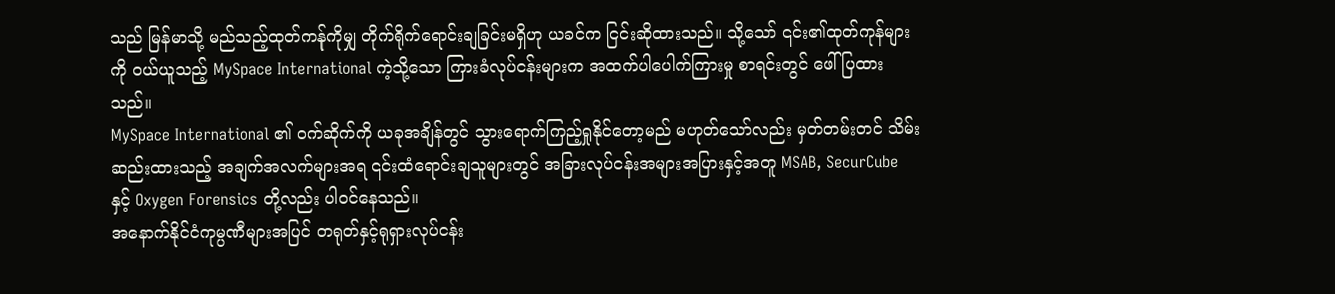သည် မြန်မာသို့ မည်သည့်ထုတ်ကန်ုကိုမျှ တိုက်ရိုက်ရောင်းချခြင်းမရှိဟု ယခင်က ငြင်းဆိုထားသည်။ သို့သော် ၎င်း၏ထုတ်ကုန်များကို ဝယ်ယူသည့် MySpace International ကဲ့သို့သော ကြားခံလုပ်ငန်းများက အထက်ပါပေါက်ကြားမှု စာရင်းတွင် ဖေါ်ပြထားသည်။
MySpace International ၏ ဝက်ဆိုက်ကို ယခုအချိန်တွင် သွားရောက်ကြည့်ရှုနိုင်တော့မည် မဟုတ်သော်လည်း မှတ်တမ်းတင် သိမ်းဆည်းထားသည့် အချက်အလက်များအရ ၎င်းထံရောင်းချသူများတွင် အခြားလုပ်ငန်းအများအပြားနှင့်အတူ MSAB, SecurCube နှင့် Oxygen Forensics တို့လည်း ပါဝင်နေသည်။
အနောက်နိုင်ငံကုမ္ပဏီများအပြင် တရုတ်နှင့်ရုရှားလုပ်ငန်း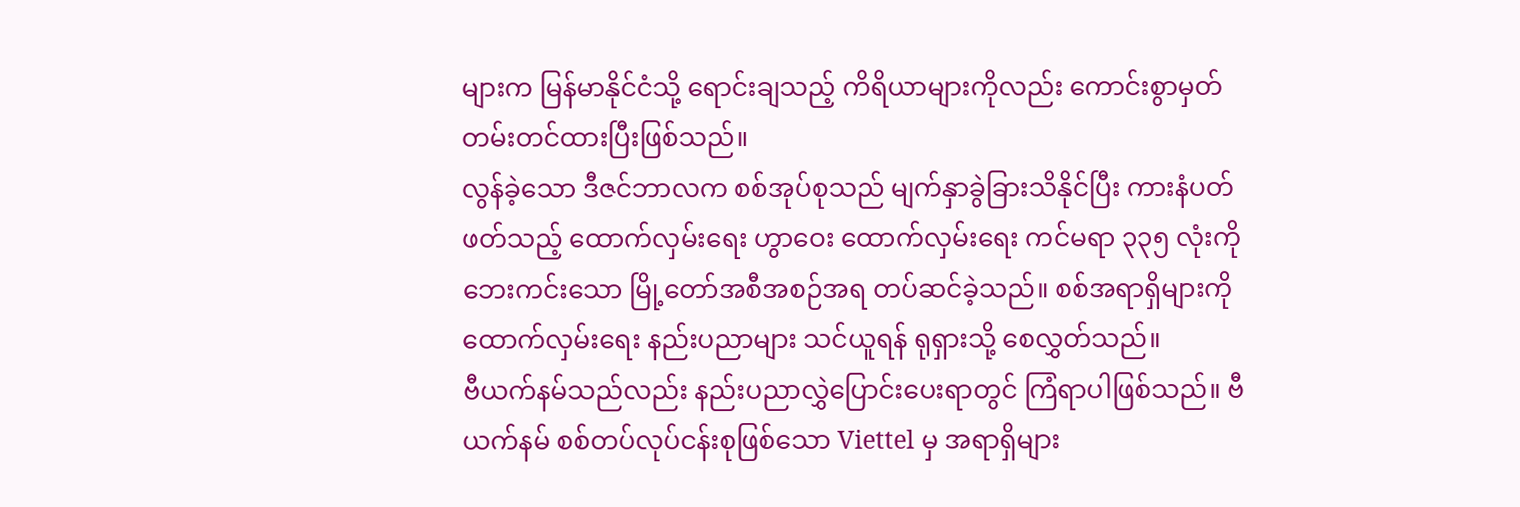များက မြန်မာနိုင်ငံသို့ ရောင်းချသည့် ကိရိယာများကိုလည်း ကောင်းစွာမှတ်တမ်းတင်ထားပြီးဖြစ်သည်။
လွန်ခဲ့သော ဒီဇင်ဘာလက စစ်အုပ်စုသည် မျက်နှာခွဲခြားသိနိုင်ပြီး ကားနံပတ်ဖတ်သည့် ထောက်လှမ်းရေး ဟွာဝေး ထောက်လှမ်းရေး ကင်မရာ ၃၃၅ လုံးကို ဘေးကင်းသော မြို့တော်အစီအစဉ်အရ တပ်ဆင်ခဲ့သည်။ စစ်အရာရှိများကို ထောက်လှမ်းရေး နည်းပညာများ သင်ယူရန် ရုရှားသို့ စေလွှတ်သည်။
ဗီယက်နမ်သည်လည်း နည်းပညာလွှဲပြောင်းပေးရာတွင် ကြံရာပါဖြစ်သည်။ ဗီယက်နမ် စစ်တပ်လုပ်ငန်းစုဖြစ်သော Viettel မှ အရာရှိများ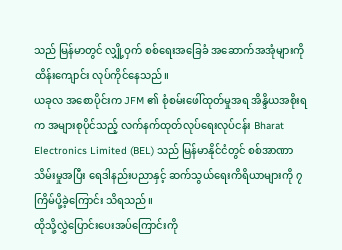သည် မြန်မာတွင် လျှို့ဝှက် စစ်ရေးအခြေခံ အဆောက်အအုံများကို ထိန်းကျောင်း လုပ်ကိုင်နေသည်။
ယခုလ အစောပိုင်းက JFM ၏ စုံစမ်းဖေါ်ထုတ်မှုအရ အိန္ဒိယအစိုးရက အများစုပိုင်သည့် လက်နက်ထုတ်လုပ်ရေးလုပ်ငန်း Bharat Electronics Limited (BEL) သည် မြန်မာနိုင်ငံတွင် စစ်အာဏာသိမ်းမှုအပြီး ရေဒါနည်းပညာနှင့် ဆက်သွယ်ရေးကိရိယာများကို ၇ ကြိမ်ပို့ခဲ့ကြောင်း သိရသည်။
ထိုသို့လွှဲပြောင်းပေးအပ်ကြောင်းကို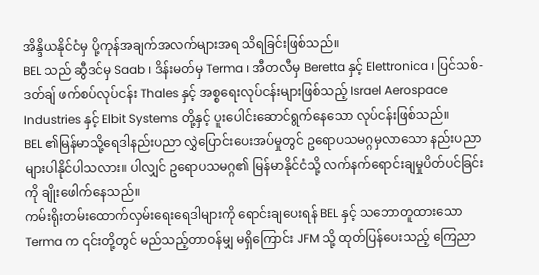အိန္ဒိယနိုင်ငံမှ ပို့ကုန်အချက်အလက်များအရ သိရခြင်းဖြစ်သည်။
BEL သည် ဆွီဒင်မှ Saab ၊ ဒိန်းမတ်မှ Terma ၊ အီတလီမှ Beretta နှင့် Elettronica ၊ ပြင်သစ်-ဒတ်ချ် ဖက်စပ်လုပ်ငန်း Thales နှင့် အစ္စရေးလုပ်ငန်းများဖြစ်သည့် Israel Aerospace Industries နှင့် Elbit Systems တို့နှင့် ပူးပေါင်းဆောင်ရွက်နေသော လုပ်ငန်းဖြစ်သည်။
BEL ၏မြန်မာသို့ရေဒါနည်းပညာ လွှဲပြောင်းပေးအပ်မှုတွင် ဥရောပသမဂ္ဂမှလာသော နည်းပညာများပါနိုင်ပါသလား။ ပါလျှင် ဥရောပသမဂ္ဂ၏ မြန်မာနိုင်ငံသို့ လက်နက်ရောင်းချမှုပိတ်ပင်ခြင်းကို ချိုးဖေါက်နေသည်။
ကမ်းရိုးတမ်းထောက်လှမ်းရေးရေဒါများကို ရောင်းချပေးရန် BEL နှင့် သဘောတူထားသော Terma က ၎င်းတို့တွင် မည်သည့်တာဝန်မျှ မရှိကြောင်း JFM သို့ ထုတ်ပြန်ပေးသည့် ကြေညာ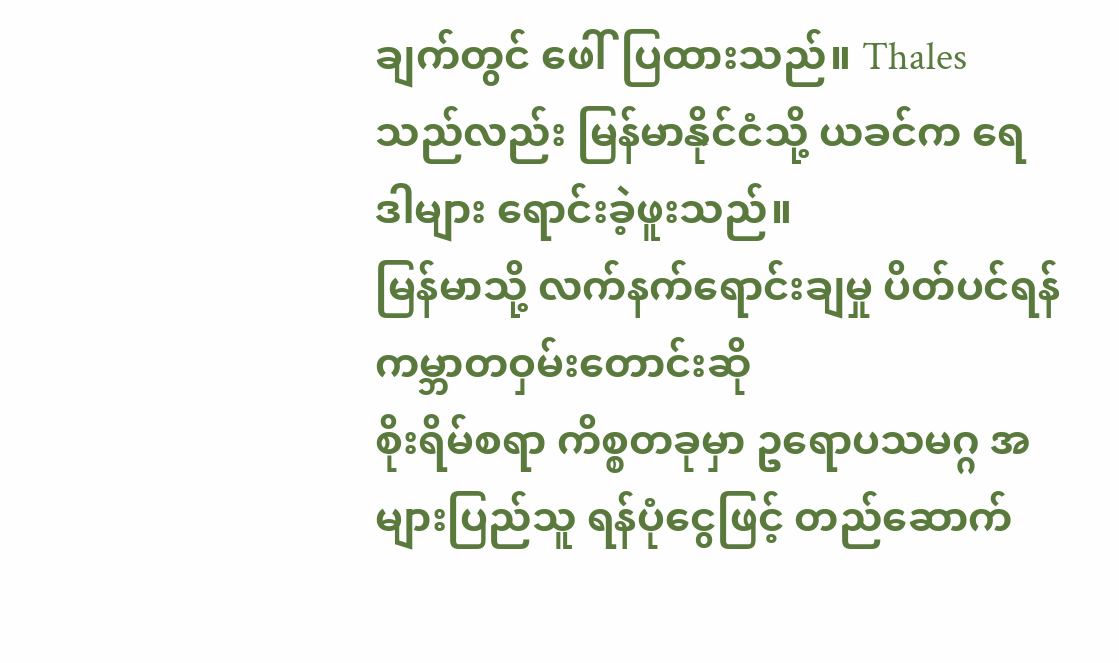ချက်တွင် ဖေါ်ပြထားသည်။ Thales သည်လည်း မြန်မာနိုင်ငံသို့ ယခင်က ရေဒါများ ရောင်းခဲ့ဖူးသည်။
မြန်မာသို့ လက်နက်ရောင်းချမှု ပိတ်ပင်ရန် ကမ္ဘာတဝှမ်းတောင်းဆို
စိုးရိမ်စရာ ကိစ္စတခုမှာ ဥရောပသမဂ္ဂ အများပြည်သူ ရန်ပုံငွေဖြင့် တည်ဆောက်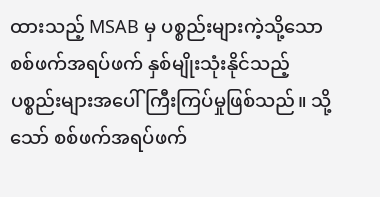ထားသည့် MSAB မှ ပစ္စည်းများကဲ့သို့သော စစ်ဖက်အရပ်ဖက် နှစ်မျိုးသုံးနိုင်သည့် ပစ္စည်းများအပေါ် ကြီးကြပ်မှုဖြစ်သည်။ သို့သော် စစ်ဖက်အရပ်ဖက်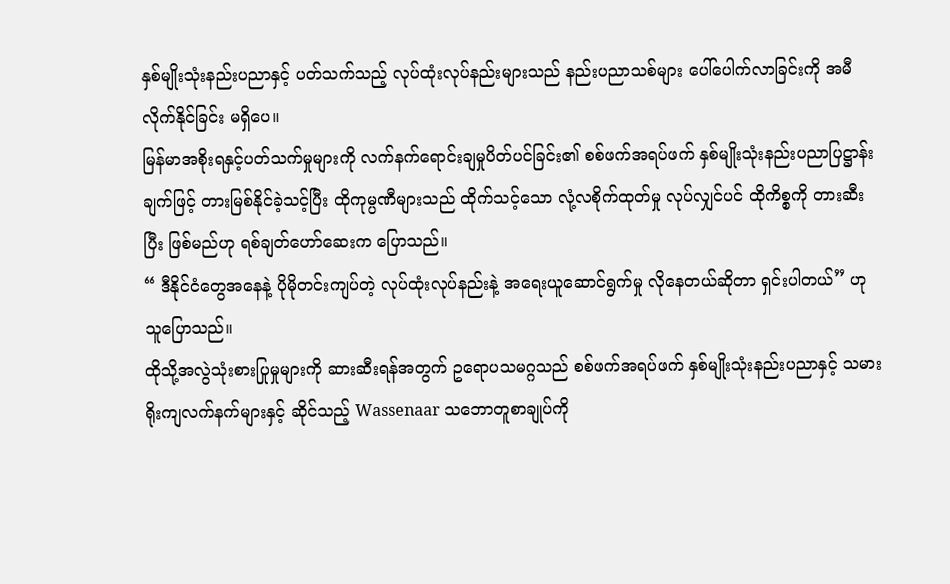နှစ်မျိုးသုံးနည်းပညာနှင့် ပတ်သက်သည့် လုပ်ထုံးလုပ်နည်းများသည် နည်းပညာသစ်များ ပေါ်ပေါက်လာခြင်းကို အမီလိုက်နိုင်ခြင်း မရှိပေ။
မြန်မာအစိုးရနှင့်ပတ်သက်မှုများကို လက်နက်ရောင်းချမှုပိတ်ပင်ခြင်း၏ စစ်ဖက်အရပ်ဖက် နှစ်မျိုးသုံးနည်းပညာပြဋ္ဌာန်းချက်ဖြင့် တားမြစ်နိုင်ခဲ့သင့်ပြီး ထိုကုမ္ပဏီများသည် ထိုက်သင့်သော လုံ့လစိုက်ထုတ်မှု လုပ်လျှင်ပင် ထိုကိစ္စကို တားဆီးပြီး ဖြစ်မည်ဟု ရစ်ချတ်ဟော်ဆေးက ပြောသည်။
“ ဒီနိုင်ငံတွေအနေနဲ့ ပိုမိုတင်းကျပ်တဲ့ လုပ်ထုံးလုပ်နည်းနဲ့ အရေးယူဆောင်ရွက်မှု လိုနေတယ်ဆိုတာ ရှင်းပါတယ်” ဟု သူပြောသည်။
ထိုသို့အလွဲသုံးစားပြုမှုများကို ဆားဆီးရန်အတွက် ဥရောပသမဂ္ဂသည် စစ်ဖက်အရပ်ဖက် နှစ်မျိုးသုံးနည်းပညာနှင့် သမားရိုးကျလက်နက်များနှင့် ဆိုင်သည့် Wassenaar သဘောတူစာချုပ်ကို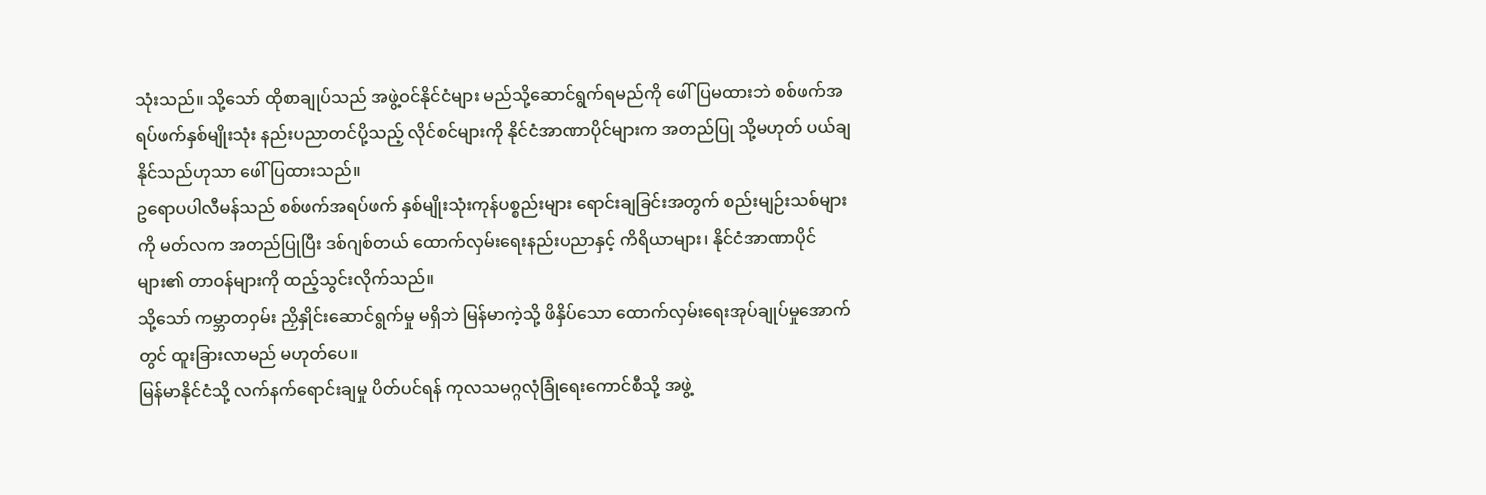သုံးသည်။ သို့သော် ထိုစာချုပ်သည် အဖွဲ့ဝင်နိုင်ငံများ မည်သို့ဆောင်ရွက်ရမည်ကို ဖေါ်ပြမထားဘဲ စစ်ဖက်အရပ်ဖက်နှစ်မျိုးသုံး နည်းပညာတင်ပို့သည့် လိုင်စင်များကို နိုင်ငံအာဏာပိုင်များက အတည်ပြု သို့မဟုတ် ပယ်ချနိုင်သည်ဟုသာ ဖေါ်ပြထားသည်။
ဥရောပပါလီမန်သည် စစ်ဖက်အရပ်ဖက် နှစ်မျိုးသုံးကုန်ပစ္စည်းများ ရောင်းချခြင်းအတွက် စည်းမျဉ်းသစ်များကို မတ်လက အတည်ပြုပြီး ဒစ်ဂျစ်တယ် ထောက်လှမ်းရေးနည်းပညာနှင့် ကိရိယာများ၊ နိုင်ငံအာဏာပိုင်များ၏ တာဝန်များကို ထည့်သွင်းလိုက်သည်။
သို့သော် ကမ္ဘာတဝှမ်း ညှိနှိုင်းဆောင်ရွက်မှု မရှိဘဲ မြန်မာကဲ့သို့ ဖိနှိပ်သော ထောက်လှမ်းရေးအုပ်ချုပ်မှုအောက်တွင် ထူးခြားလာမည် မဟုတ်ပေ။
မြန်မာနိုင်ငံသို့ လက်နက်ရောင်းချမှု ပိတ်ပင်ရန် ကုလသမဂ္ဂလုံခြုံရေးကောင်စီသို့ အဖွဲ့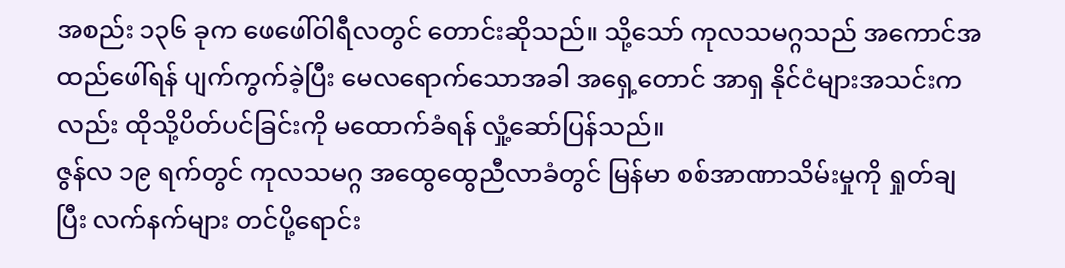အစည်း ၁၃၆ ခုက ဖေဖေါ်ဝါရီလတွင် တောင်းဆိုသည်။ သို့သော် ကုလသမဂ္ဂသည် အကောင်အထည်ဖေါ်ရန် ပျက်ကွက်ခဲ့ပြီး မေလရောက်သောအခါ အရှေ့တောင် အာရှ နိုင်ငံများအသင်းကလည်း ထိုသို့ပိတ်ပင်ခြင်းကို မထောက်ခံရန် လှုံ့ဆော်ပြန်သည်။
ဇွန်လ ၁၉ ရက်တွင် ကုလသမဂ္ဂ အထွေထွေညီလာခံတွင် မြန်မာ စစ်အာဏာသိမ်းမှုကို ရှုတ်ချပြီး လက်နက်များ တင်ပို့ရောင်း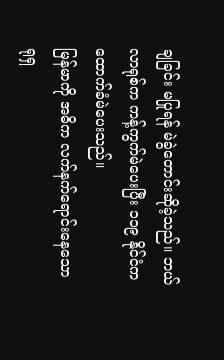ချခြင်း မပြုရန် မဲခွဲတောင်းဆိုခဲ့သည်။ ဘယ်လာရုစ်က ကန့်ကွက်မဲပေးပြီး ၁၁၉ နိုင်ငံက ထောက်ခံမဲပေးသည်။
မြန်မာကို အဓိက လက်နက်ရောင်းနေသော ရုရှ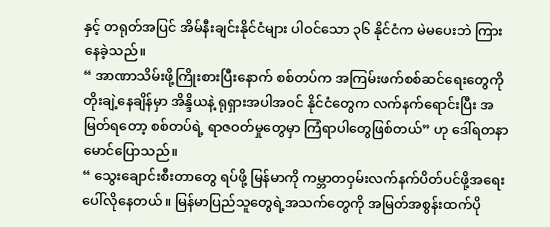နှင့် တရုတ်အပြင် အိမ်နီးချင်းနိုင်ငံများ ပါဝင်သော ၃၆ နိုင်ငံက မဲမပေးဘဲ ကြားနေခဲ့သည်။
“ အာဏာသိမ်းဖို့ကြိုးစားပြီးနောက် စစ်တပ်က အကြမ်းဖက်စစ်ဆင်ရေးတွေကို တိုးချဲ့နေချိန်မှာ အိန္ဒိယနဲ့ ရုရှားအပါအဝင် နိုင်ငံတွေက လက်နက်ရောင်းပြီး အမြတ်ရတော့ စစ်တပ်ရဲ့ ရာဇဝတ်မှုတွေမှာ ကြံရာပါတွေဖြစ်တယ်” ဟု ဒေါ်ရတနာမောင်ပြောသည်။
“ သွေးချောင်းစီးတာတွေ ရပ်ဖို့ မြန်မာကို ကမ္ဘာတဝှမ်းလက်နက်ပိတ်ပင်ဖို့အရေးပေါ်လိုနေတယ်။ မြန်မာပြည်သူတွေရဲ့အသက်တွေကို အမြတ်အစွန်းထက်ပို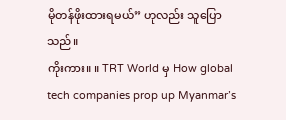မိုတန်ဖိုးထားရမယ်” ဟုလည်း သူပြောသည်။
ကိုးကား။ ။ TRT World မှ How global tech companies prop up Myanmar’s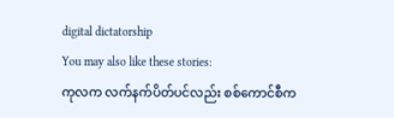digital dictatorship
You may also like these stories:
ကုလက လက်နက်ပိတ်ပင်လည်း စစ်ကောင်စီက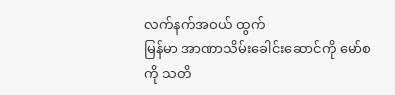လက်နက်အဝယ် ထွက်
မြန်မာ အာဏာသိမ်းခေါင်းဆောင်ကို မော်စကို သတိ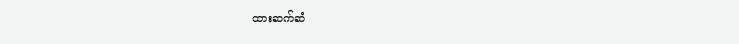ထားဆက်ဆံ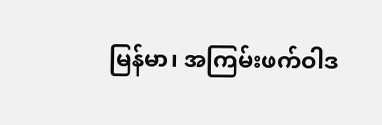မြန်မာ၊ အကြမ်းဖက်ဝါဒ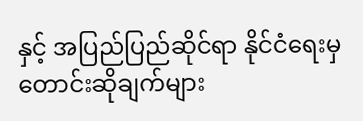နှင့် အပြည်ပြည်ဆိုင်ရာ နိုင်ငံရေးမှ တောင်းဆိုချက်များ